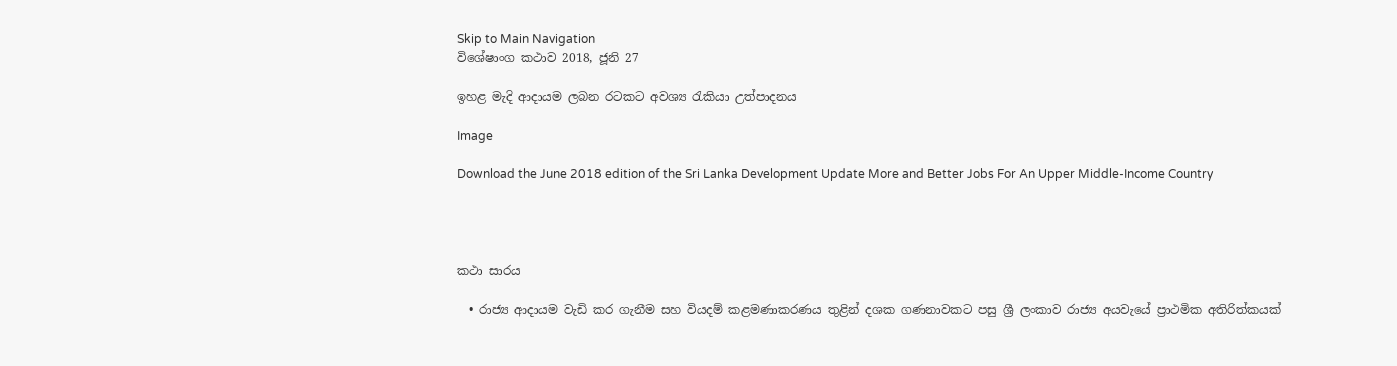Skip to Main Navigation
විශේෂාංග කථාව 2018, ජූනි 27

ඉහළ මැදි ආදායම ලබන රටකට අවශ්‍ය රැකියා උත්පාදනය

Image

Download the June 2018 edition of the Sri Lanka Development Update More and Better Jobs For An Upper Middle-Income Country




කථා සාරය

  • රාජ්‍ය ආදායම වැඩි කර ගැනීම සහ වියදම් කළමණාකරණය තුළින් දශක ගණනාවකට පසු ශ්‍රී ලංකාව රාජ්‍ය අයවැයේ ප්‍රාථමික අතිරිත්කයක්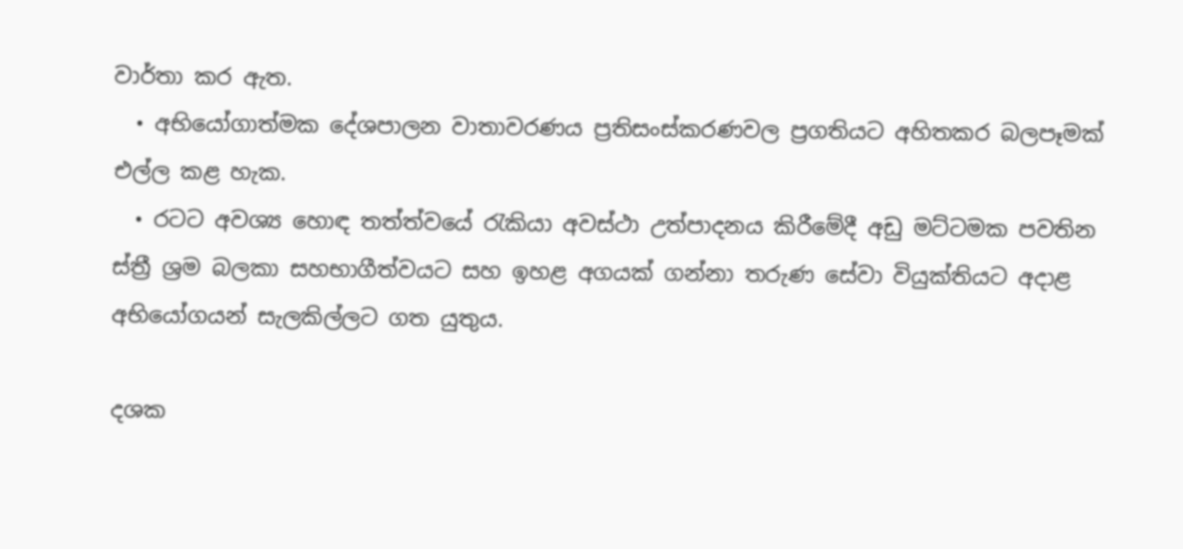වාර්තා කර ඇත.
  • අභියෝගාත්මක දේශපාලන වාතාවරණය ප්‍රතිසංස්කරණවල ප්‍රගතියට අහිතකර බලපෑමක් එල්ල කළ හැක.
  • රටට අවශ්‍ය හොඳ තත්ත්වයේ රැකියා අවස්ථා උත්පාදනය කිරීමේදී අඩු මට්ටමක පවතින ස්ත්‍රී ශ්‍රම බලකා සහභාගීත්වයට සහ ඉහළ අගයක් ගන්නා තරුණ සේවා වියුක්තියට අදාළ අභියෝගයන් සැලකිල්ලට ගත යුතුය.

දශක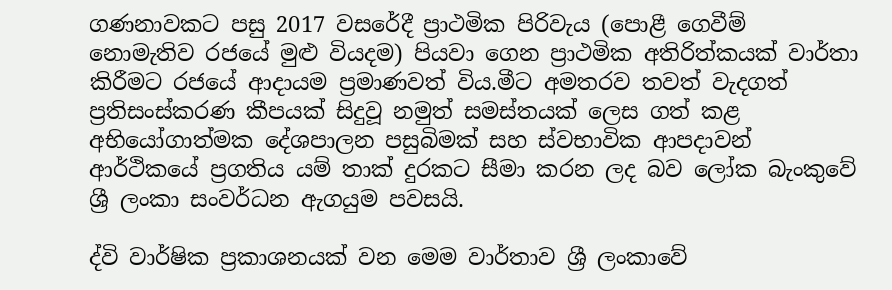ගණනාවකට පසු 2017 වසරේදී ප්‍රාථමික පිරිවැය (පොළී ගෙවීම් නොමැතිව රජයේ මුළු වියදම) පියවා ගෙන ප්‍රාථමික අතිරිත්කයක් වාර්තා කිරීමට රජයේ ආදායම ප්‍රමාණවත් විය.මීට අමතරව තවත් වැදගත් ප්‍රතිසංස්කරණ කීපයක් සිදුවූ නමුත් සමස්තයක් ලෙස ගත් කළ අභියෝගාත්මක දේශපාලන පසුබිමක් සහ ස්වභාවික ආපදාවන් ආර්ථිකයේ ප්‍රගතිය යම් තාක් දුරකට සීමා කරන ලද බව ලෝක බැංකුවේ ශ්‍රී ලංකා සංවර්ධන ඇගයුම පවසයි.

ද්වි වාර්ෂික ප්‍රකාශනයක් වන මෙම වාර්තාව ශ්‍රී ලංකාවේ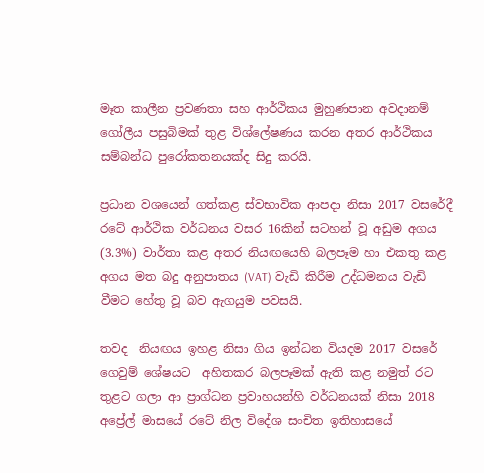මෑත කාලීන ප්‍රවණතා සහ ආර්ථිකය මුහුණපාන අවදානම් ගෝලීය පසුබිමක් තුළ විශ්ලේෂණය කරන අතර ආර්ථිකය සම්බන්ධ පුරෝකතනයක්ද සිදු කරයි.

ප්‍රධාන වශයෙන් ගත්කළ ස්වභාවික ආපදා නිසා 2017 වසරේදී රටේ ආර්ථික වර්ධනය වසර 16කින් සටහන් වූ අඩුම අගය (3.3%) වාර්තා කළ අතර නියඟයෙහි බලපෑම හා එකතු කළ අගය මත බදු අනුපාතය (VAT) වැඩි කිරීම උද්ධමනය වැඩි වීමට හේතු වූ බව ඇගයුම පවසයි.

තවද  නියඟය ඉහළ නිසා ගිය ඉන්ධන වියදම 2017 වසරේ ගෙවුම් ශේෂයට  අහිතකර බලපෑමක් ඇති කළ නමුත් රට තුළට ගලා ආ ප්‍රාග්ධන ප්‍රවාහයන්හි වර්ධනයක් නිසා 2018 අප්‍රේල් මාසයේ රටේ නිල විදේශ සංචිත ඉතිහාසයේ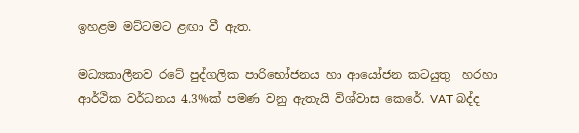ඉහළම මට්ටමට ළඟා වී ඇත.

මධ්‍යකාලීනව රටේ පුද්ගලික පාරිභෝජනය හා ආයෝජන කටයුතු  හරහා ආර්ථික වර්ධනය 4.3%ක් පමණ වනු ඇතැයි විශ්වාස කෙරේ. VAT බද්ද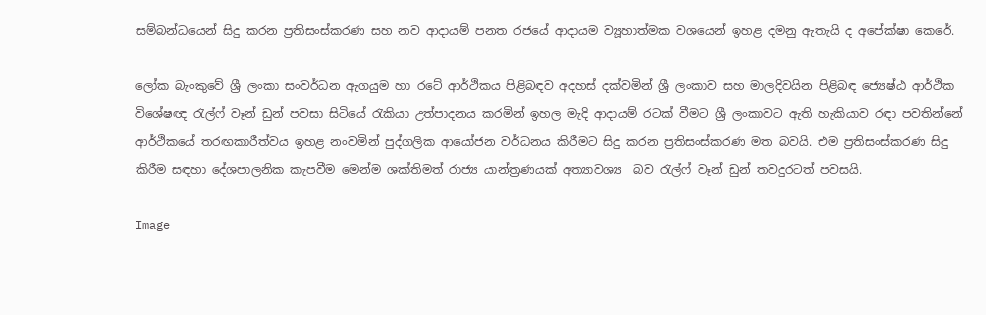සම්බන්ධයෙන් සිදු කරන ප්‍රතිසංස්කරණ සහ නව ආදායම් පනත රජයේ ආදායම ව්‍යූහාත්මක වශයෙන් ඉහළ දමනු ඇතැයි ද අපේක්ෂා කෙරේ.

ලෝක බැංකුවේ ශ්‍රී ලංකා සංවර්ධන ඇගයුම හා රටේ ආර්ථිකය පිළිබඳව අදහස් දක්වමින් ශ්‍රී ලංකාව සහ මාලදිවයින පිළිබඳ ජ්‍යෙෂ්ඨ ආර්ථික විශේෂඥ රැල්ෆ් වෑන් ඩුන් පවසා සිටියේ රැකියා උත්පාදනය කරමින් ඉහල මැදි ආදායම් රටක් වීමට ශ්‍රී ලංකාවට ඇති හැකියාව රඳා පවතින්නේ ආර්ථිකයේ තරඟකාරීත්වය ඉහළ නංවමින් පුද්ගලික ආයෝජන වර්ධනය කිරීමට සිදු කරන ප්‍රතිසංස්කරණ මත බවයි. එම ප්‍රතිසංස්කරණ සිදු කිරීම සඳහා දේශපාලනික කැපවීම මෙන්ම ශක්තිමත් රාජ්‍ය යාන්ත්‍රණයක් අත්‍යාවශ්‍ය  බව රැල්ෆ් වෑන් ඩුන් තවදුරටත් පවසයි.

Image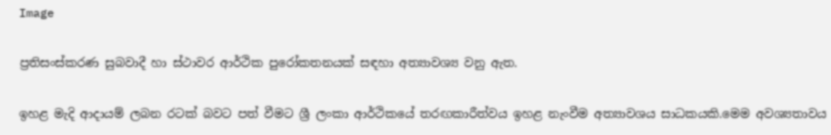Image

ප්‍රතිසංස්කරණ සුබවාදී හා ස්ථාවර ආර්ථික පුරෝකතනයක් සඳහා අත්‍යාවශ්‍ය වනු ඇත.

ඉහළ මැදි ආදායම් ලබන රටක් බවට පත් වීමට ශ්‍රී ලංකා ආර්ථිකයේ තරඟකාරීත්වය ඉහළ නැංවීම අත්‍යාවශය සාධකයකි.මෙම අවශ්‍යතාවය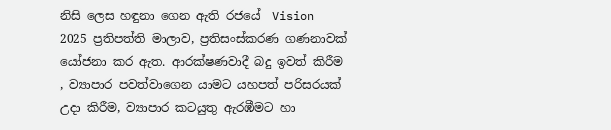නිසි ලෙස හඳුනා ගෙන ඇති රජයේ  Vision 2025 ප්‍රතිපත්ති මාලාව, ප්‍රතිසංස්කරණ ගණනාවක්  යෝජනා කර ඇත. ආරක්ෂණවාදී බදු ඉවත් කිරීම , ව්‍යාපාර පවත්වාගෙන යාමට යහපත් පරිසරයක් උදා කිරීම, ව්‍යාපාර කටයුතු ඇරඹීමට හා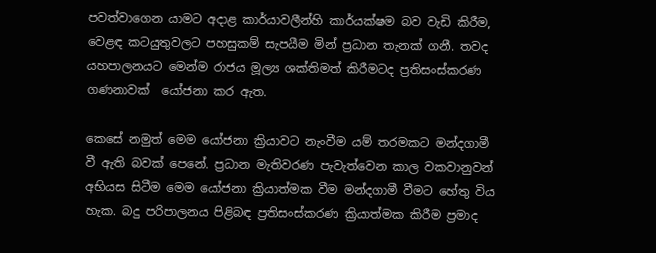පවත්වාගෙන යාමට අදාළ කාර්යාවලීන්හි කාර්යක්ෂම බව වැඩි කිරීම, වෙළඳ කටයුතුවලට පහසුකම් සැපයීම මින් ප්‍රධාන තැනක් ගනී. තවද  යහපාලනයට මෙන්ම රාජය මූල්‍ය ශක්තිමත් කිරීමටද ප්‍රතිසංස්කරණ ගණනාවක්  යෝජනා කර ඇත.

කෙසේ නමුත් මෙම යෝජනා ක්‍රියාවට නැංවීම යම් තරමකට මන්දගාමී  වී ඇති බවක් පෙනේ. ප්‍රධාන මැතිවරණ පැවැත්වෙන කාල වකවානුවන් අභියස සිටීම මෙම යෝජනා ක්‍රියාත්මක වීම මන්දගාමී වීමට හේතු විය හැක. බදු පරිපාලනය පිළිබඳ ප්‍රතිසංස්කරණ ක්‍රියාත්මක කිරීම ප්‍රමාද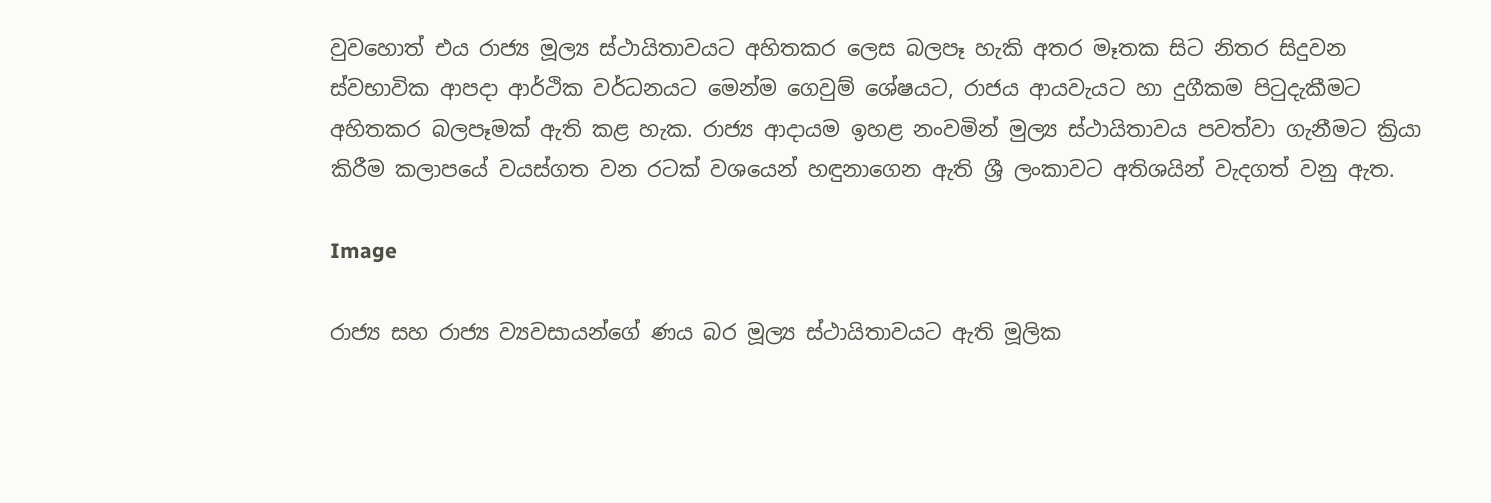වුවහොත් එය රාජ්‍ය මූල්‍ය ස්ථායිතාවයට අහිතකර ලෙස බලපෑ හැකි අතර මෑතක සිට නිතර සිදුවන ස්වභාවික ආපදා ආර්ථික වර්ධනයට මෙන්ම ගෙවුම් ශේෂයට, රාජය ආයවැයට හා දුගීකම පිටුදැකීමට අහිතකර බලපෑමක් ඇති කළ හැක. රාජ්‍ය ආදායම ඉහළ නංවමින් මුල්‍ය ස්ථායිතාවය පවත්වා ගැනීමට ක්‍රියා කිරීම කලාපයේ වයස්ගත වන රටක් වශයෙන් හඳුනාගෙන ඇති ශ්‍රී ලංකාවට අතිශයින් වැදගත් වනු ඇත.

Image

රාජ්‍ය සහ රාජ්‍ය ව්‍යවසායන්ගේ ණය බර මූල්‍ය ස්ථායිතාවයට ඇති මූලික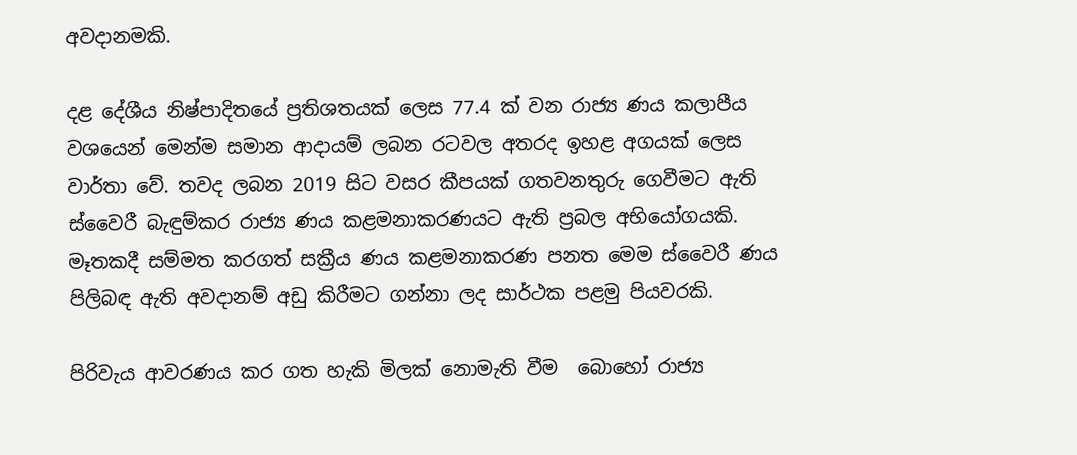අවදානමකි.

දළ දේශීය නිෂ්පාදිතයේ ප්‍රතිශතයක් ලෙස 77.4 ක් වන රාජ්‍ය ණය කලාපීය වශයෙන් මෙන්ම සමාන ආදායම් ලබන රටවල අතරද ඉහළ අගයක් ලෙස වාර්තා වේ. තවද ලබන 2019 සිට වසර කීපයක් ගතවනතුරු ගෙවීමට ඇති ස්වෛරී බැඳුම්කර රාජ්‍ය ණය කළමනාකරණයට ඇති ප්‍රබල අභියෝගයකි. මෑතකදී සම්මත කරගත් සක්‍රීය ණය කළමනාකරණ පනත මෙම ස්වෛරී ණය පිලිබඳ ඇති අවදානම් අඩු කිරීමට ගන්නා ලද සාර්ථක පළමු පියවරකි.

පිරිවැය ආවරණය කර ගත හැකි මිලක් නොමැති වීම  බොහෝ රාජ්‍ය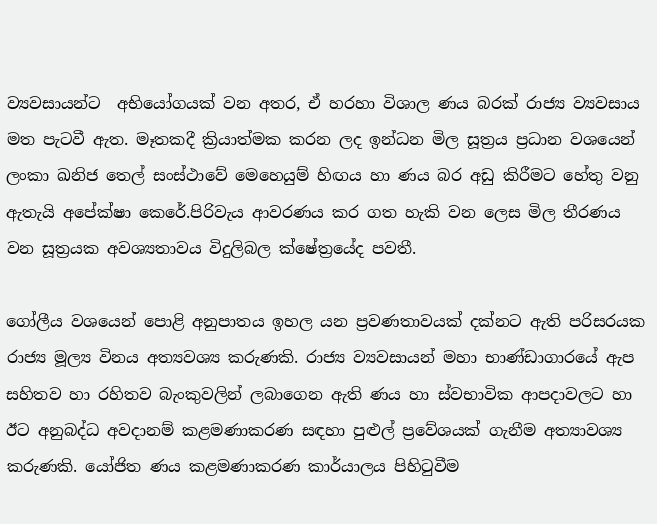ව්‍යවසායන්ට  අභියෝගයක් වන අතර, ඒ හරහා විශාල ණය බරක් රාජ්‍ය ව්‍යවසාය මත පැටවී ඇත. මෑතකදී ක්‍රියාත්මක කරන ලද ඉන්ධන මිල සූත්‍රය ප්‍රධාන වශයෙන් ලංකා ඛනිජ තෙල් සංස්ථාවේ මෙහෙයුම් හිඟය හා ණය බර අඩු කිරීමට හේතු වනු ඇතැයි අපේක්ෂා කෙරේ.පිරිවැය ආවරණය කර ගත හැකි වන ලෙස මිල තීරණය වන සූත්‍රයක අවශ්‍යතාවය විදුලිබල ක්ෂේත්‍රයේද පවතී.

ගෝලීය වශයෙන් පොළි අනුපාතය ඉහල යන ප්‍රවණතාවයක් දක්නට ඇති පරිසරයක රාජ්‍ය මූල්‍ය විනය අත්‍යවශ්‍ය කරුණකි. රාජ්‍ය ව්‍යවසායන් මහා භාණ්ඩාගාරයේ ඇප සහිතව හා රහිතව බැංකුවලින් ලබාගෙන ඇති ණය හා ස්වභාවික ආපදාවලට හා ඊට අනුබද්ධ අවදානම් කළමණාකරණ සඳහා පුළුල් ප්‍රවේශයක් ගැනීම අත්‍යාවශ්‍ය කරුණකි. යෝජිත ණය කළමණාකරණ කාර්යාලය පිහිටුවීම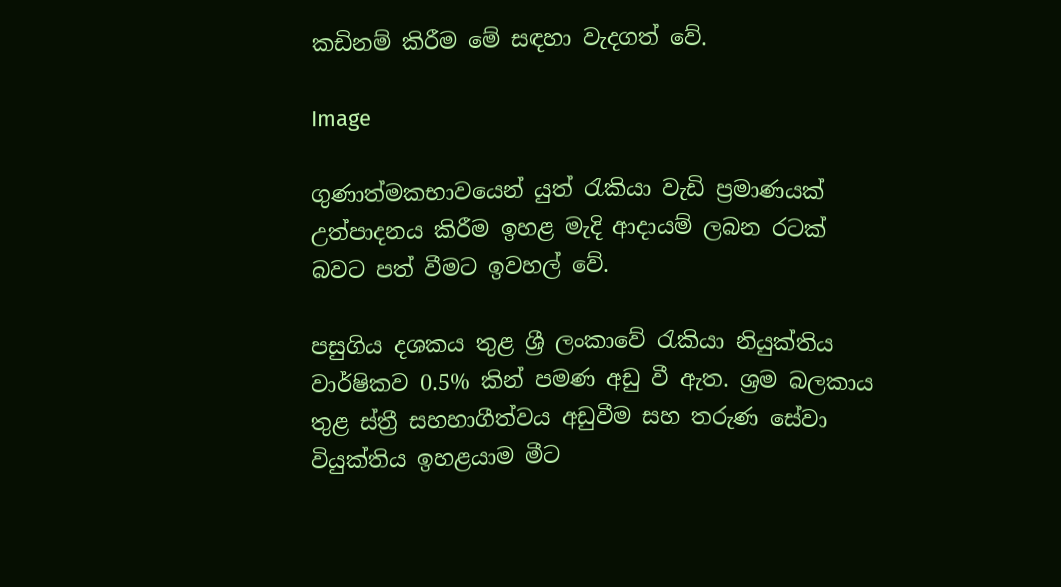කඩිනම් කිරීම මේ සඳහා වැදගත් වේ.

Image

ගුණාත්මකභාවයෙන් යුත් රැකියා වැඩි ප්‍රමාණයක් උත්පාදනය කිරීම ඉහළ මැදි ආදායම් ලබන රටක් බවට පත් වීමට ඉවහල් වේ.

පසුගිය දශකය තුළ ශ්‍රී ලංකාවේ රැකියා නියුක්තිය වාර්ෂිකව 0.5% කින් පමණ අඩු වී ඇත. ශ්‍රම බලකාය තුළ ස්ත්‍රී සහහාගීත්වය අඩුවීම සහ තරුණ සේවා වියුක්තිය ඉහළයාම මීට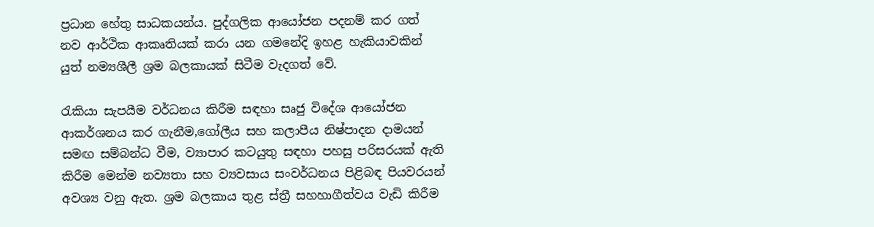ප්‍රධාන හේතු සාධකයන්ය. පුද්ගලික ආයෝජන පදනම් කර ගත් නව ආර්ථික ආකෘතියක් කරා යන ගමනේදි ඉහළ හැකියාවකින් යුත් නම්‍යශීලී ශ්‍රම බලකායක් සිටීම වැදගත් වේ.

රැකියා සැපයීම වර්ධනය කිරීම සඳහා සෘජු විදේශ ආයෝජන ආකර්ශනය කර ගැනීම,ගෝලීය සහ කලාපීය නිෂ්පාදන දාමයන් සමඟ සම්බන්ධ වීම, ව්‍යාපාර කටයුතු සඳහා පහසු පරිසරයක් ඇති කිරීම මෙන්ම නව්‍යතා සහ ව්‍යවසාය සංවර්ධනය පිළිබඳ පියවරයන් අවශ්‍ය වනු ඇත. ශ්‍රම බලකාය තුළ ස්ත්‍රී සහහාගීත්වය වැඩි කිරීම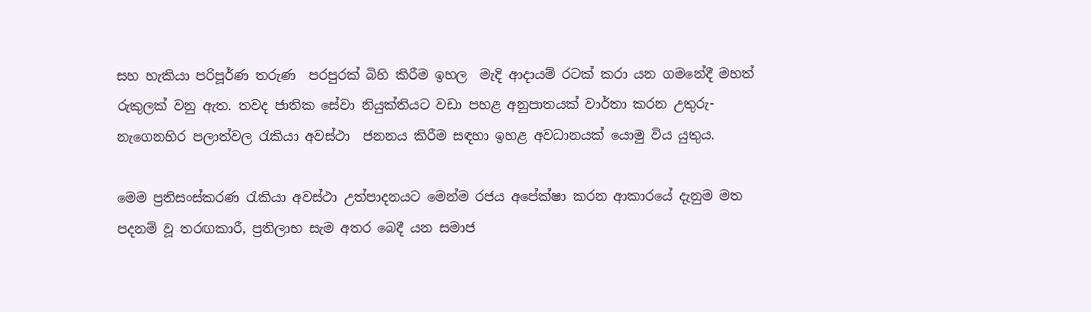සහ හැකියා පරිපූර්ණ තරුණ  පරපුරක් බිහි කිරීම ඉහල  මැදි ආදායම් රටක් කරා යන ගමනේදී මහත් රුකුලක් වනු ඇත. තවද ජාතික සේවා නියුක්තියට වඩා පහළ අනුපාතයක් වාර්තා කරන උතුරු-නැගෙනහිර පලාත්වල රැකියා අවස්ථා  ජනනය කිරීම සඳහා ඉහළ අවධානයක් යොමු විය යුතුය.

මෙම ප්‍රතිසංස්කරණ රැකියා අවස්ථා උත්පාදනයට මෙන්ම රජය අපේක්ෂා කරන ආකාරයේ දැනුම මත පදනම් වූ තරඟකාරී, ප්‍රතිලාභ සැම අතර බෙදී යන සමාජ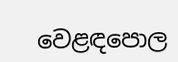වෙළඳපොල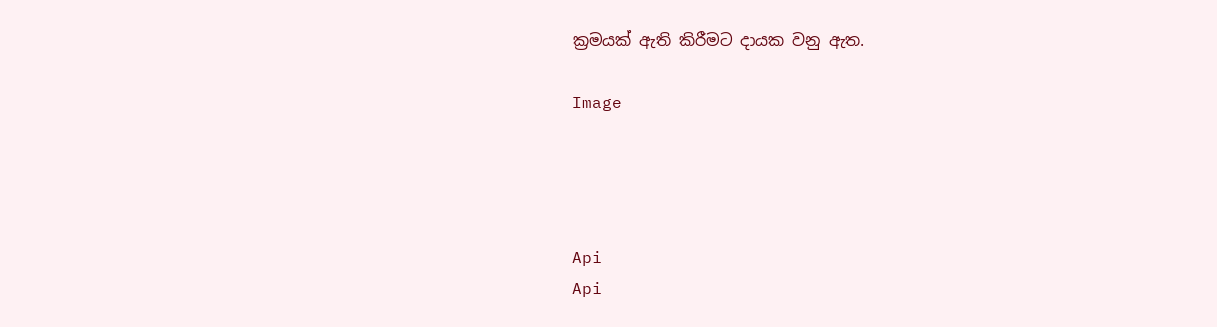ක්‍රමයක් ඇති කිරීමට දායක වනු ඇත.

Image




Api
Api